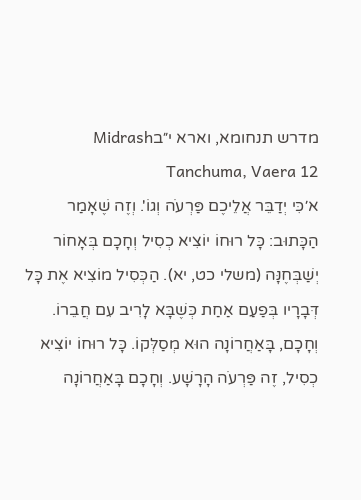מדרש תנחומא, וארא י״בMidrash Tanchuma, Vaera 12
א׳כִּי יְדַבֵּר אֲלֵיכֶם פַּרְעֹה וְגוֹ'. וְזֶה שֶׁאָמַר הַכָּתוּב: כָּל רוּחוֹ יוֹצִיא כְסִיל וְחָכָם בְּאָחוֹר יְשַׁבְּחֶנָּה (משלי כט, יא). הַכְּסִיל מוֹצִיא אֶת כָּל דְּבָרָיו בְּפַעַם אַחַת כְּשֶׁבָּא לָרִיב עִם חֲבֵרוֹ. וְחָכָם, בָּאַחֲרוֹנָה הוּא מְסַלְּקוֹ. כָּל רוּחוֹ יוֹצִיא כְסִיל, זֶה פַּרְעֹה הָרָשָׁע. וְחָכָם בָּאַחֲרוֹנָה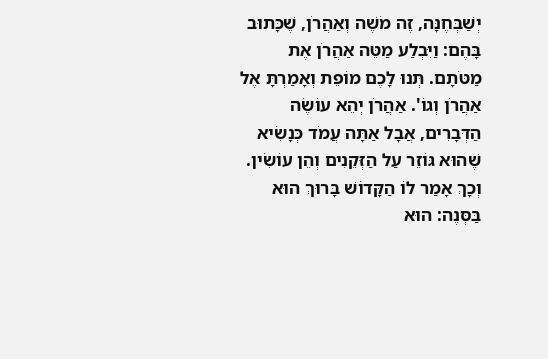יְשַׁבְּחֶנָּה, זֶה מֹשֶׁה וְאַהֲרֹן, שֶׁכָּתוּב בָּהֶם: וַיִּבְלַע מַטֵּה אַהֲרֹן אֶת מַטֹּתָם. תְּנוּ לָכֶם מוֹפֵת וְאָמַרְתָּ אֶל אַהֲרֹן וְגוֹ'. אַהֲרֹן יְהֵא עוֹשֶׂה הַדְּבָרִים, אֲבָל אַתָּה עֲמֹד כְּנָשִׂיא שֶׁהוּא גּוֹזֵר עַל הַזְּקֵנִים וְהֵן עוֹשִׂין. וְכָךְ אָמַר לוֹ הַקָּדוֹשׁ בָּרוּךְ הוּא בַּסְּנֶה: הוּא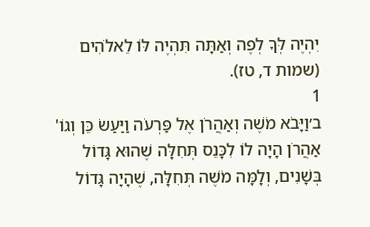יִהְיֶה לְּךָ לְפֶה וְאַתָּה תִּהְיֶה לּוֹ לֵאלֹהִים (שמות ד, טז).
1
ב׳וַיָּבֹא מֹשֶׁה וְאַהֲרֹן אֶל פַּרְעֹה וַיַּעַשׂ כֵּן וְגוֹ' אַהֲרֹן הָיָה לוֹ לִכָּנֵס תְּחִלָּה שֶׁהוּא גָּדוֹל בְּשָׁנִים, וְלָמָּה מֹשֶׁה תְּחִלָּה, שֶׁהָיָה גָּדוֹל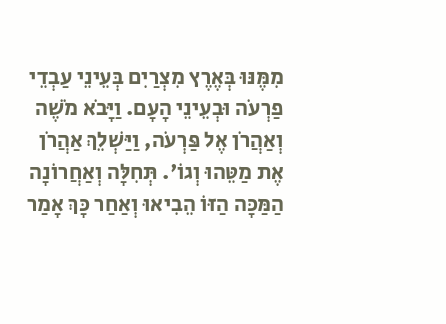מִמֶּנּוּ בְּאֶרֶץ מִצְרַיִם בְּעֵינֵי עַבְדֵי פַרְעֹה וּבְעֵינֵי הָעָם. וַיָּבֹא מֹשֶׁה וְאַהֲרֹן אֶל פַּרְעֹה, וַיַּשְׁלֵךְ אַהֲרֹן אֶת מַטֵּהוּ וְגוֹ'. תְּחִלָּה וְאַחֲרוֹנָה הַמַּכָּה הַזּוֹ הֵבִיאוּ וְאַחַר כָּךְ אָמַר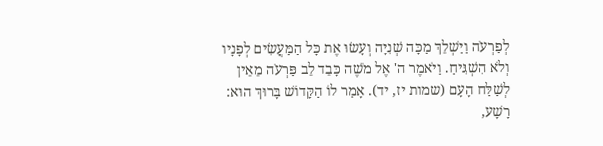לְפַרְעֹה וַיַּשְׁלֵךְ מַכָּה שְׁנִיָּה וְעָשׂוּ אֶת כָּל הַמַּעֲשִׂים לְפָנָיו וְלֹא הִשְׁגִּיחַ. וַיֹּאמֶר ה' אֶל מֹשֶׁה כָּבֵד לֵב פַּרְעֹה מֵאֵין לְשַׁלַּח הָעָם (שמות יז, יד). אָמַר לוֹ הַקָּדוֹשׁ בָּרוּךְ הוּא: רָשָׁע,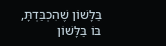בַּלָּשׁוֹן שֶׁהִכְבַּדְתָּ, בּוֹ בַּלָּשׁוֹן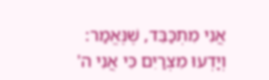אֲנִי מִתְכַּבֵּד, שֶׁנֶּאֱמַר: וְיָדְעוּ מִצְרַיִם כִּי אֲנִי ה'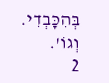בְּהִכָּבְדִי. וְגוֹ'.
2